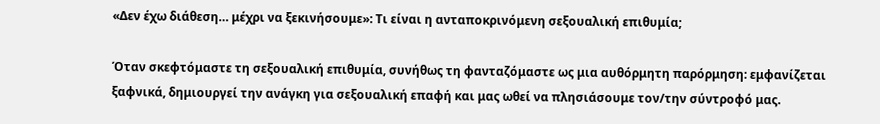«Δεν έχω διάθεση… μέχρι να ξεκινήσουμε»: Τι είναι η ανταποκρινόμενη σεξουαλική επιθυμία;

Όταν σκεφτόμαστε τη σεξουαλική επιθυμία, συνήθως τη φανταζόμαστε ως μια αυθόρμητη παρόρμηση: εμφανίζεται ξαφνικά, δημιουργεί την ανάγκη για σεξουαλική επαφή και μας ωθεί να πλησιάσουμε τον/την σύντροφό μας.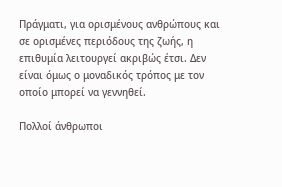Πράγματι, για ορισμένους ανθρώπους και σε ορισμένες περιόδους της ζωής, η επιθυμία λειτουργεί ακριβώς έτσι. Δεν είναι όμως ο μοναδικός τρόπος με τον οποίο μπορεί να γεννηθεί.

Πολλοί άνθρωποι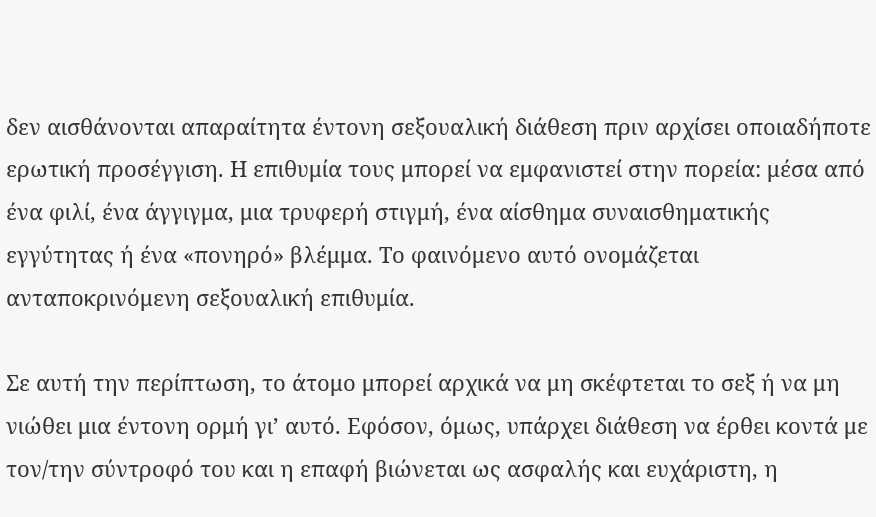δεν αισθάνονται απαραίτητα έντονη σεξουαλική διάθεση πριν αρχίσει οποιαδήποτε ερωτική προσέγγιση. Η επιθυμία τους μπορεί να εμφανιστεί στην πορεία: μέσα από ένα φιλί, ένα άγγιγμα, μια τρυφερή στιγμή, ένα αίσθημα συναισθηματικής εγγύτητας ή ένα «πονηρό» βλέμμα. Το φαινόμενο αυτό ονομάζεται ανταποκρινόμενη σεξουαλική επιθυμία.

Σε αυτή την περίπτωση, το άτομο μπορεί αρχικά να μη σκέφτεται το σεξ ή να μη νιώθει μια έντονη ορμή γι’ αυτό. Εφόσον, όμως, υπάρχει διάθεση να έρθει κοντά με τον/την σύντροφό του και η επαφή βιώνεται ως ασφαλής και ευχάριστη, η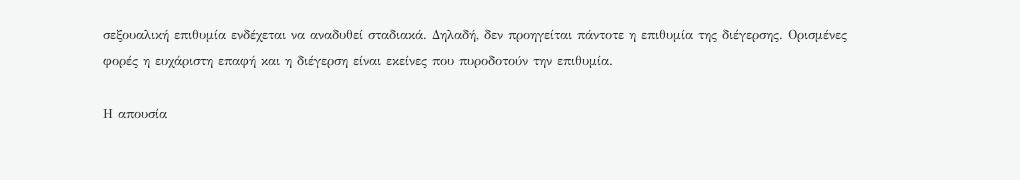σεξουαλική επιθυμία ενδέχεται να αναδυθεί σταδιακά. Δηλαδή, δεν προηγείται πάντοτε η επιθυμία της διέγερσης. Ορισμένες φορές η ευχάριστη επαφή και η διέγερση είναι εκείνες που πυροδοτούν την επιθυμία.

Η απουσία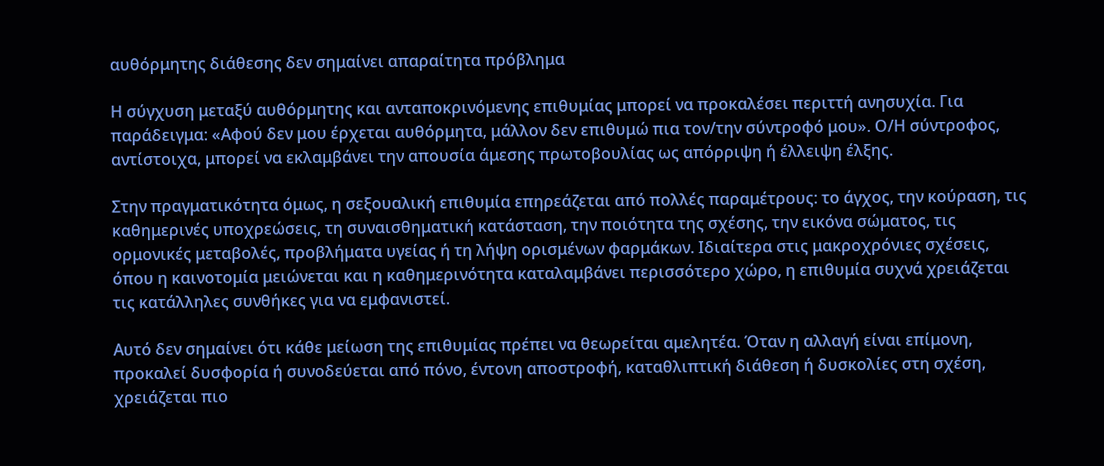αυθόρμητης διάθεσης δεν σημαίνει απαραίτητα πρόβλημα

Η σύγχυση μεταξύ αυθόρμητης και ανταποκρινόμενης επιθυμίας μπορεί να προκαλέσει περιττή ανησυχία. Για παράδειγμα: «Αφού δεν μου έρχεται αυθόρμητα, μάλλον δεν επιθυμώ πια τον/την σύντροφό μου». Ο/Η σύντροφος, αντίστοιχα, μπορεί να εκλαμβάνει την απουσία άμεσης πρωτοβουλίας ως απόρριψη ή έλλειψη έλξης.

Στην πραγματικότητα όμως, η σεξουαλική επιθυμία επηρεάζεται από πολλές παραμέτρους: το άγχος, την κούραση, τις καθημερινές υποχρεώσεις, τη συναισθηματική κατάσταση, την ποιότητα της σχέσης, την εικόνα σώματος, τις ορμονικές μεταβολές, προβλήματα υγείας ή τη λήψη ορισμένων φαρμάκων. Ιδιαίτερα στις μακροχρόνιες σχέσεις, όπου η καινοτομία μειώνεται και η καθημερινότητα καταλαμβάνει περισσότερο χώρο, η επιθυμία συχνά χρειάζεται τις κατάλληλες συνθήκες για να εμφανιστεί.

Αυτό δεν σημαίνει ότι κάθε μείωση της επιθυμίας πρέπει να θεωρείται αμελητέα. Όταν η αλλαγή είναι επίμονη, προκαλεί δυσφορία ή συνοδεύεται από πόνο, έντονη αποστροφή, καταθλιπτική διάθεση ή δυσκολίες στη σχέση, χρειάζεται πιο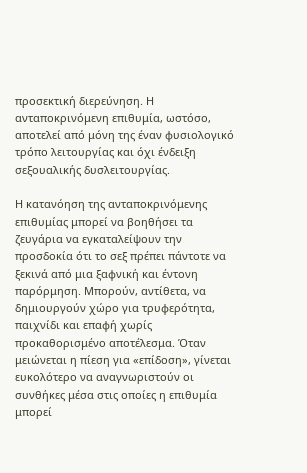προσεκτική διερεύνηση. Η ανταποκρινόμενη επιθυμία, ωστόσο, αποτελεί από μόνη της έναν φυσιολογικό τρόπο λειτουργίας και όχι ένδειξη σεξουαλικής δυσλειτουργίας.

Η κατανόηση της ανταποκρινόμενης επιθυμίας μπορεί να βοηθήσει τα ζευγάρια να εγκαταλείψουν την προσδοκία ότι το σεξ πρέπει πάντοτε να ξεκινά από μια ξαφνική και έντονη παρόρμηση. Μπορούν, αντίθετα, να δημιουργούν χώρο για τρυφερότητα, παιχνίδι και επαφή χωρίς προκαθορισμένο αποτέλεσμα. Όταν μειώνεται η πίεση για «επίδοση», γίνεται ευκολότερο να αναγνωριστούν οι συνθήκες μέσα στις οποίες η επιθυμία μπορεί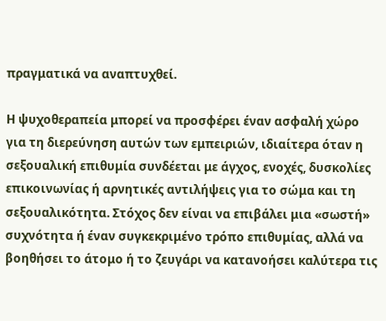πραγματικά να αναπτυχθεί.

Η ψυχοθεραπεία μπορεί να προσφέρει έναν ασφαλή χώρο για τη διερεύνηση αυτών των εμπειριών, ιδιαίτερα όταν η σεξουαλική επιθυμία συνδέεται με άγχος, ενοχές, δυσκολίες επικοινωνίας ή αρνητικές αντιλήψεις για το σώμα και τη σεξουαλικότητα. Στόχος δεν είναι να επιβάλει μια «σωστή» συχνότητα ή έναν συγκεκριμένο τρόπο επιθυμίας, αλλά να βοηθήσει το άτομο ή το ζευγάρι να κατανοήσει καλύτερα τις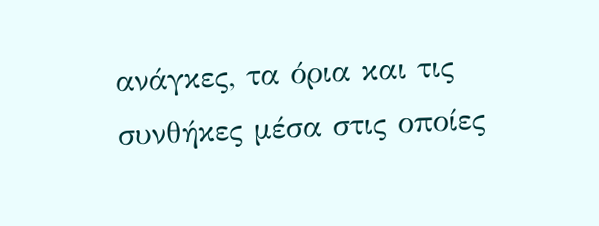ανάγκες, τα όρια και τις συνθήκες μέσα στις οποίες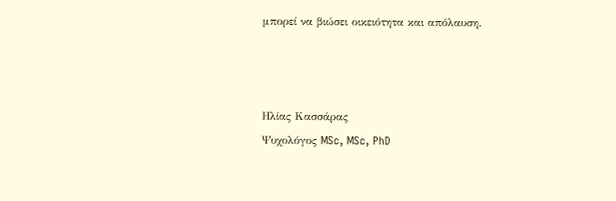μπορεί να βιώσει οικειότητα και απόλαυση.



Ηλίας Κασσάρας
Ψυχολόγος MSc, MSc, PhD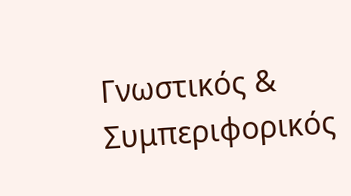Γνωστικός & Συμπεριφορικός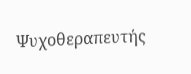Ψυχοθεραπευτής